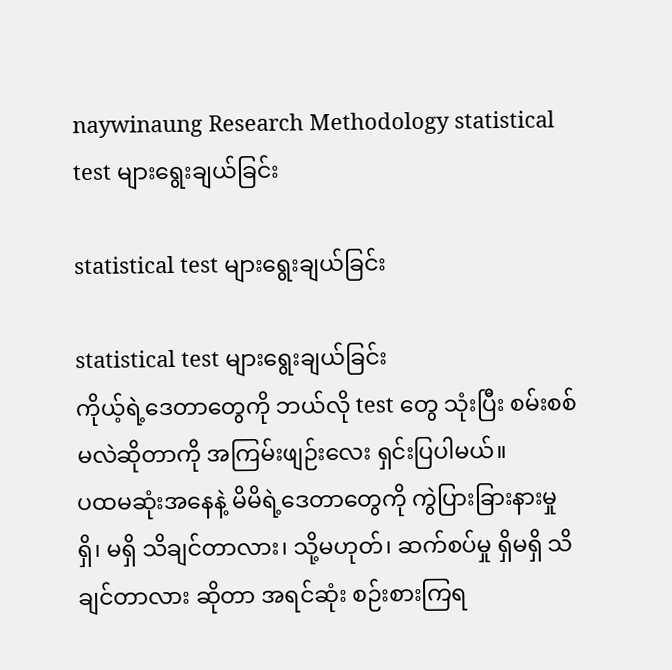naywinaung Research Methodology statistical test များရွေးချယ်ခြင်း

statistical test များရွေးချယ်ခြင်း

statistical test များရွေးချယ်ခြင်း
ကိုယ့်ရဲ့ဒေတာတွေကို ဘယ်လို test တွေ သုံးပြီး စမ်းစစ်မလဲဆိုတာကို အကြမ်းဖျဉ်းလေး ရှင်းပြပါမယ်။
ပထမဆုံးအနေနဲ့ မိမိရဲ့ဒေတာတွေကို ကွဲပြားခြားနားမှု ရှိ၊ မရှိ သိချင်တာလား၊ သို့မဟုတ်၊ ဆက်စပ်မှု ရှိမရှိ သိချင်တာလား ဆိုတာ အရင်ဆုံး စဉ်းစားကြရ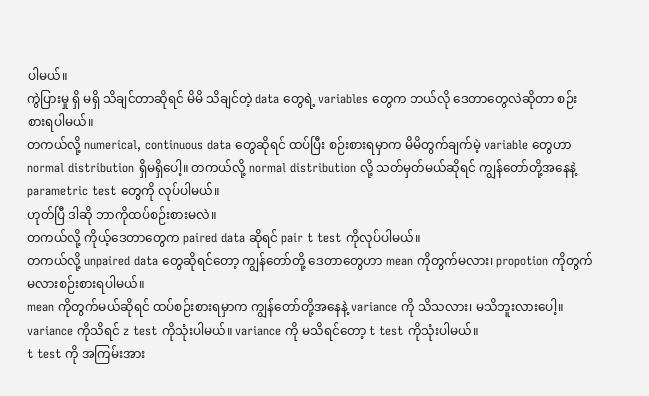ပါမယ်။
ကွဲပြားမှု ရှိ မရှိ သိချင်တာဆိုရင် မိမိ သိချင်တဲ့ data တွေရဲ့ variables တွေက ဘယ်လို ဒေတာတွေလဲဆိုတာ စဉ်းစားရပါမယ်။
တကယ်လို့ numerical, continuous data တွေဆိုရင် ထပ်ပြီး စဉ်းစားရမှာက မိမိတွက်ချက်မဲ့ variable တွေဟာ normal distribution ရှိမရှိပေါ့။ တကယ်လို့ normal distribution လို့ သတ်မှတ်မယ်ဆိုရင် ကျွန်တော်တို့အနေနဲ့ parametric test တွေကို လုပ်ပါမယ်။
ဟုတ်ပြီ ဒါဆို ဘာကိုထပ်စဉ်းစားမလဲ။
တကယ်လို့ ကိုယ့်ဒေတာတွေက paired data ဆိုရင် pair t test ကိုလုပ်ပါမယ်။
တကယ်လို့ unpaired data တွေဆိုရင်တော့ ကျွန်တော်တို့ ဒေတာတွေဟာ mean ကိုတွက်မလား၊ propotion ကိုတွက်မလားစဉ်းစားရပါမယ်။
mean ကိုတွက်မယ်ဆိုရင် ထပ်စဉ်းစားရမှာက ကျွန်တော်တို့အနေနဲ့ variance ကို သိသလား၊ မသိဘူးလားပေါ့။ variance ကိုသိရင် z test ကိုသုံးပါမယ်။ variance ကို မသိရင်တော့ t test ကိုသုံးပါမယ်။
t test ကို အကြမ်းအား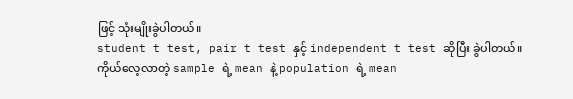ဖြင့် သုံးမျိုးခွဲပါတယ်။
student t test, pair t test နှင့် independent t test ဆိုပြီး ခွဲပါတယ်။
ကိုယ်လေ့လာတဲ့ sample ရဲ့ mean နဲ့ population ရဲ့ mean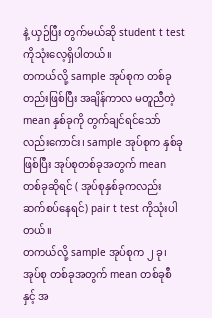နဲ့ ယှဉ်ပြီး တွက်မယ်ဆို student t test ကိုသုံးလေ့ရှိပါတယ်။
တကယ်လို့ sample အုပ်စုက တစ်ခုတည်းဖြစ်ပြီး အချိန်ကာလ မတူညီတဲ့ mean နှစ်ခုကို တွက်ချင်ရင်သော်လည်းကောင်း၊ sample အုပ်စုက နှစ်ခုဖြစ်ပြီး အုပ်စုတစ်ခုအတွက် mean တစ်ခုဆိုရင် ( အုပ်စုနှစ်ခုကလည်း ဆက်စပ်နေရင်) pair t test ကိုသုံးပါတယ်။
တကယ်လို့ sample အုပ်စုက ၂ ခု၊ အုပ်စု တစ်ခုအတွက် mean တစ်ခုစီ နှင့် အ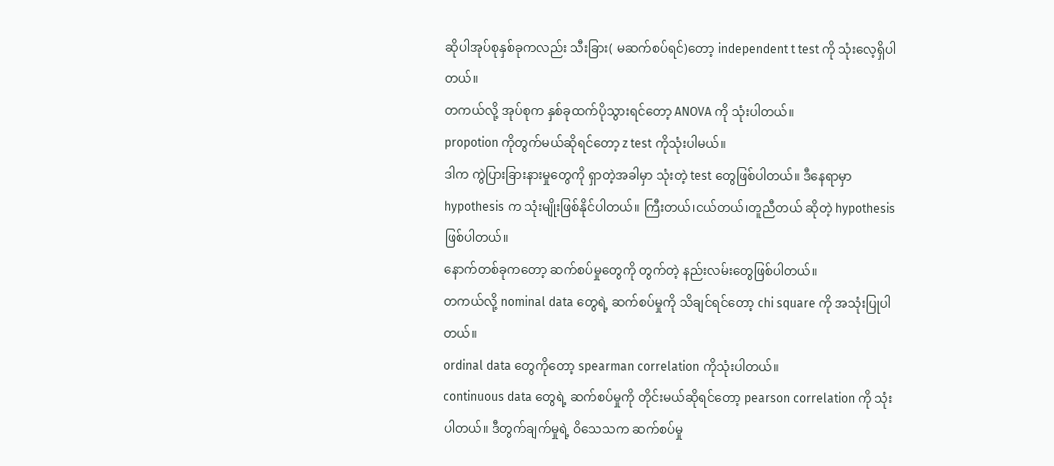ဆိုပါအုပ်စုနှစ်ခုကလည်း သီးခြား( မဆက်စပ်ရင်)တော့ independent t test ကို သုံးလေ့ရှိပါတယ်။
တကယ်လို့ အုပ်စုက နှစ်ခုထက်ပိုသွားရင်တော့ ANOVA ကို သုံးပါတယ်။
propotion ကိုတွက်မယ်ဆိုရင်တော့ z test ကိုသုံးပါမယ်။
ဒါက ကွဲပြားခြားနားမှုတွေကို ရှာတဲ့အခါမှာ သုံးတဲ့ test တွေဖြစ်ပါတယ်။ ဒီနေရာမှာ hypothesis က သုံးမျိုးဖြစ်နိုင်ပါတယ်။ ကြီးတယ်၊ငယ်တယ်၊တူညီတယ် ဆိုတဲ့ hypothesis ဖြစ်ပါတယ်။
နောက်တစ်ခုကတော့ ဆက်စပ်မှုတွေကို တွက်တဲ့ နည်းလမ်းတွေဖြစ်ပါတယ်။
တကယ်လို့ nominal data တွေရဲ့ ဆက်စပ်မှုကို သိချင်ရင်တော့ chi square ကို အသုံးပြုပါတယ်။
ordinal data တွေကိုတော့ spearman correlation ကိုသုံးပါတယ်။
continuous data တွေရဲ့ ဆက်စပ်မှုကို တိုင်းမယ်ဆိုရင်တော့ pearson correlation ကို သုံးပါတယ်။ ဒီတွက်ချက်မှုရဲ့ ဝိသေသက ဆက်စပ်မှု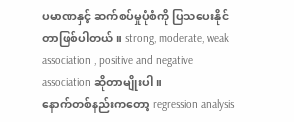ပမာဏနှင့် ဆက်စပ်မှုပုံစံကို ပြသပေးနိုင်တာဖြစ်ပါတယ်။ strong, moderate, weak association , positive and negative association ဆိုတာမျိုးပါ။
နောက်တစ်နည်းကတော့ regression analysis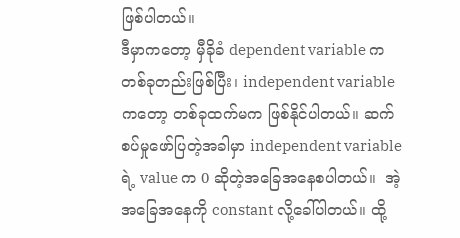ဖြစ်ပါတယ်။
ဒီမှာကတော့ မှီခိုခံ dependent variable က တစ်ခုတည်းဖြစ်ပြီး၊ independent variable ကတော့ တစ်ခုထက်မက ဖြစ်နိုင်ပါတယ်။ ဆက်စပ်မှုဖော်ပြတဲ့အခါမှာ independent variable ရဲ့ value က 0 ဆိုတဲ့အခြေအနေစပါတယ်။  အဲ့အခြေအနေကို constant လို့ခေါ်ပါတယ်။ ထို့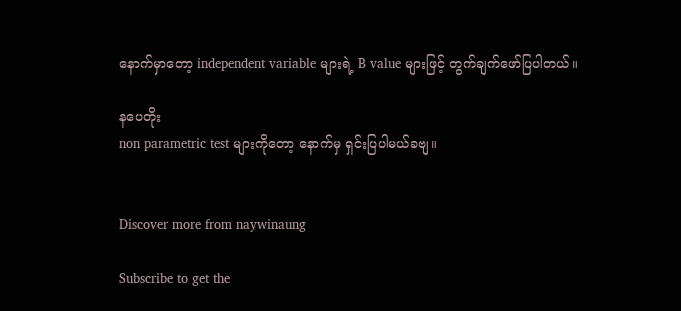နောက်မှာတော့ independent variable များရဲ့ B value များဖြင့် တွက်ချက်ဖော်ပြပါတယ်။

နပေတိုး
non parametric test များကိုတော့ နောက်မှ ရှင်းပြပါမယ်ခဗျ။


Discover more from naywinaung

Subscribe to get the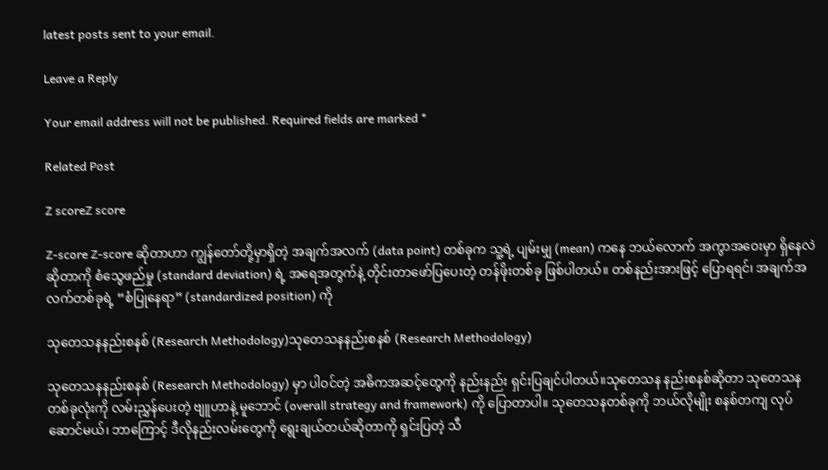latest posts sent to your email.

Leave a Reply

Your email address will not be published. Required fields are marked *

Related Post

Z scoreZ score

Z-score Z-score ဆိုတာဟာ ကျွန်တော်တို့မှာရှိတဲ့ အချက်အလက် (data point) တစ်ခုက သူ့ရဲ့ ပျမ်းမျှ (mean) ကနေ ဘယ်လောက် အကွာအဝေးမှာ ရှိနေလဲဆိုတာကို စံသွေဖည်မှု (standard deviation) ရဲ့ အရေအတွက်နဲ့ တိုင်းတာဖော်ပြပေးတဲ့ တန်ဖိုးတစ်ခု ဖြစ်ပါတယ်။ တစ်နည်းအားဖြင့် ပြောရရင်၊ အချက်အလက်တစ်ခုရဲ့ “စံပြုနေရာ” (standardized position) ကို

သုတေသနနည်းစနစ် (Research Methodology)သုတေသနနည်းစနစ် (Research Methodology)

သုတေသနနည်းစနစ် (Research Methodology) မှာ ပါဝင်တဲ့ အဓိကအဆင့်တွေကို နည်းနည်း ရှင်းပြချင်ပါတယ်။သုတေသန နည်းစနစ်ဆိုတာ သုတေသနတစ်ခုလုံးကို လမ်းညွှန်ပေးတဲ့ ဗျူဟာနဲ့ မူဘောင် (overall strategy and framework) ကို ပြောတာပါ။ သုတေသနတစ်ခုကို ဘယ်လိုမျိုး စနစ်တကျ လုပ်ဆောင်မယ်၊ ဘာကြောင့် ဒီလိုနည်းလမ်းတွေကို ရွေးချယ်တယ်ဆိုတာကို ရှင်းပြတဲ့ သီ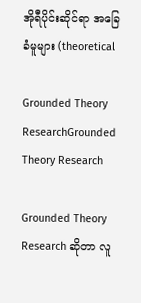အိုရီပိုင်းဆိုင်ရာ အခြေခံမူများ (theoretical

Grounded Theory ResearchGrounded Theory Research

Grounded Theory Research ဆိုတာ လူ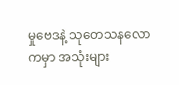မှုဗေဒနဲ့ သုတေသနလောကမှာ အသုံးများ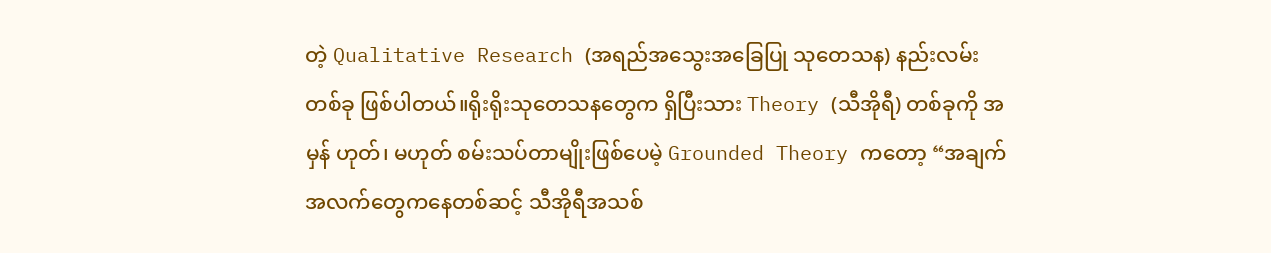တဲ့ Qualitative Research (အရည်အသွေးအခြေပြု သုတေသန) နည်းလမ်းတစ်ခု ဖြစ်ပါတယ်။ရိုးရိုးသုတေသနတွေက ရှိပြီးသား Theory (သီအိုရီ) တစ်ခုကို အမှန် ဟုတ်၊ မဟုတ် စမ်းသပ်တာမျိုးဖြစ်ပေမဲ့ Grounded Theory ကတော့ “အချက်အလက်တွေကနေတစ်ဆင့် သီအိုရီအသစ်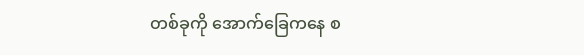တစ်ခုကို အောက်ခြေကနေ စ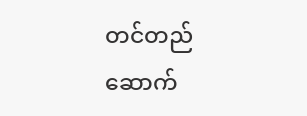တင်တည်ဆောက်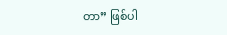တာ” ဖြစ်ပါ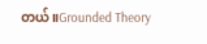တယ်။Grounded Theory